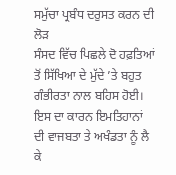ਸਮੁੱਚਾ ਪ੍ਰਬੰਧ ਦਰੁਸਤ ਕਰਨ ਦੀ ਲੋੜ
ਸੰਸਦ ਵਿੱਚ ਪਿਛਲੇ ਦੋ ਹਫ਼ਤਿਆਂ ਤੋਂ ਸਿੱਖਿਆ ਦੇ ਮੁੱਦੇ ’ਤੇ ਬਹੁਤ ਗੰਭੀਰਤਾ ਨਾਲ ਬਹਿਸ ਹੋਈ। ਇਸ ਦਾ ਕਾਰਨ ਇਮਤਿਹਾਨਾਂ ਦੀ ਵਾਜਬਤਾ ਤੇ ਅਖੰਡਤਾ ਨੂੰ ਲੈ ਕੇ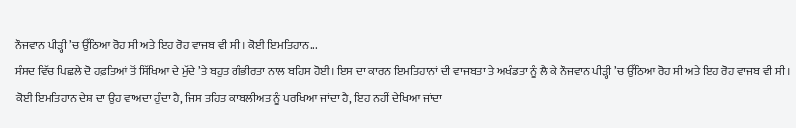ਨੌਜਵਾਨ ਪੀੜ੍ਹੀ ’ਚ ਉੱਠਿਆ ਰੋਹ ਸੀ ਅਤੇ ਇਹ ਰੋਹ ਵਾਜਬ ਵੀ ਸੀ। ਕੋਈ ਇਮਤਿਹਾਨ...
ਸੰਸਦ ਵਿੱਚ ਪਿਛਲੇ ਦੋ ਹਫ਼ਤਿਆਂ ਤੋਂ ਸਿੱਖਿਆ ਦੇ ਮੁੱਦੇ ’ਤੇ ਬਹੁਤ ਗੰਭੀਰਤਾ ਨਾਲ ਬਹਿਸ ਹੋਈ। ਇਸ ਦਾ ਕਾਰਨ ਇਮਤਿਹਾਨਾਂ ਦੀ ਵਾਜਬਤਾ ਤੇ ਅਖੰਡਤਾ ਨੂੰ ਲੈ ਕੇ ਨੌਜਵਾਨ ਪੀੜ੍ਹੀ ’ਚ ਉੱਠਿਆ ਰੋਹ ਸੀ ਅਤੇ ਇਹ ਰੋਹ ਵਾਜਬ ਵੀ ਸੀ। ਕੋਈ ਇਮਤਿਹਾਨ ਦੇਸ਼ ਦਾ ਉਹ ਵਾਅਦਾ ਹੁੰਦਾ ਹੈ, ਜਿਸ ਤਹਿਤ ਕਾਬਲੀਅਤ ਨੂੰ ਪਰਖਿਆ ਜਾਂਦਾ ਹੈ, ਇਹ ਨਹੀਂ ਦੇਖਿਆ ਜਾਂਦਾ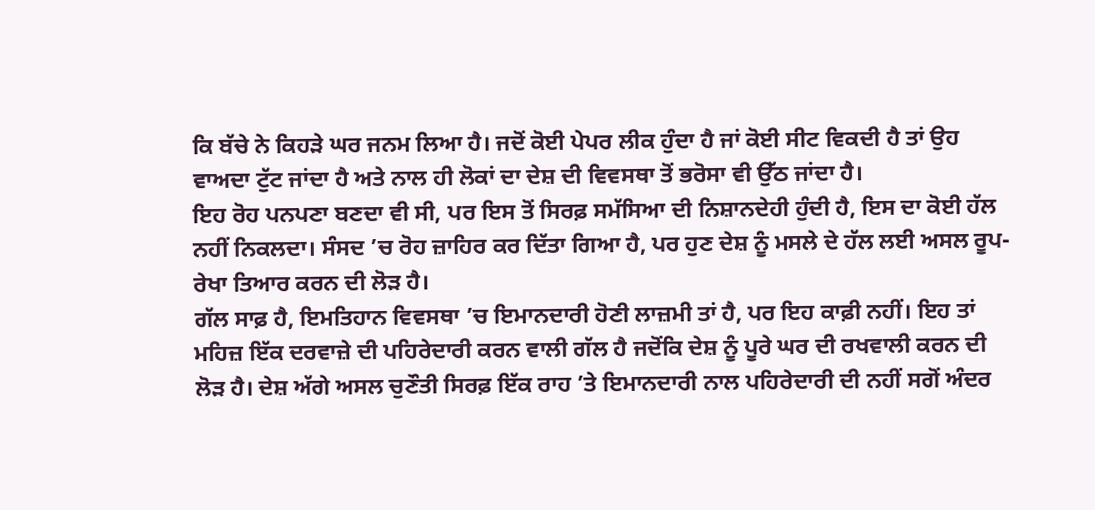ਕਿ ਬੱਚੇ ਨੇ ਕਿਹੜੇ ਘਰ ਜਨਮ ਲਿਆ ਹੈ। ਜਦੋਂ ਕੋਈ ਪੇਪਰ ਲੀਕ ਹੁੰਦਾ ਹੈ ਜਾਂ ਕੋਈ ਸੀਟ ਵਿਕਦੀ ਹੈ ਤਾਂ ਉਹ ਵਾਅਦਾ ਟੁੱਟ ਜਾਂਦਾ ਹੈ ਅਤੇ ਨਾਲ ਹੀ ਲੋਕਾਂ ਦਾ ਦੇਸ਼ ਦੀ ਵਿਵਸਥਾ ਤੋਂ ਭਰੋਸਾ ਵੀ ਉੱਠ ਜਾਂਦਾ ਹੈ।
ਇਹ ਰੋਹ ਪਨਪਣਾ ਬਣਦਾ ਵੀ ਸੀ, ਪਰ ਇਸ ਤੋਂ ਸਿਰਫ਼ ਸਮੱਸਿਆ ਦੀ ਨਿਸ਼ਾਨਦੇਹੀ ਹੁੰਦੀ ਹੈ, ਇਸ ਦਾ ਕੋਈ ਹੱਲ ਨਹੀਂ ਨਿਕਲਦਾ। ਸੰਸਦ ’ਚ ਰੋਹ ਜ਼ਾਹਿਰ ਕਰ ਦਿੱਤਾ ਗਿਆ ਹੈ, ਪਰ ਹੁਣ ਦੇਸ਼ ਨੂੰ ਮਸਲੇ ਦੇ ਹੱਲ ਲਈ ਅਸਲ ਰੂਪ-ਰੇਖਾ ਤਿਆਰ ਕਰਨ ਦੀ ਲੋੜ ਹੈ।
ਗੱਲ ਸਾਫ਼ ਹੈ, ਇਮਤਿਹਾਨ ਵਿਵਸਥਾ ’ਚ ਇਮਾਨਦਾਰੀ ਹੋਣੀ ਲਾਜ਼ਮੀ ਤਾਂ ਹੈ, ਪਰ ਇਹ ਕਾਫ਼ੀ ਨਹੀਂ। ਇਹ ਤਾਂ ਮਹਿਜ਼ ਇੱਕ ਦਰਵਾਜ਼ੇ ਦੀ ਪਹਿਰੇਦਾਰੀ ਕਰਨ ਵਾਲੀ ਗੱਲ ਹੈ ਜਦੋਂਕਿ ਦੇਸ਼ ਨੂੰ ਪੂਰੇ ਘਰ ਦੀ ਰਖਵਾਲੀ ਕਰਨ ਦੀ ਲੋੜ ਹੈ। ਦੇਸ਼ ਅੱਗੇ ਅਸਲ ਚੁਣੌਤੀ ਸਿਰਫ਼ ਇੱਕ ਰਾਹ ’ਤੇ ਇਮਾਨਦਾਰੀ ਨਾਲ ਪਹਿਰੇਦਾਰੀ ਦੀ ਨਹੀਂ ਸਗੋਂ ਅੰਦਰ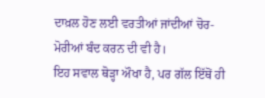ਦਾਖ਼ਲ ਹੋਣ ਲਈ ਵਰਤੀਆਂ ਜਾਂਦੀਆਂ ਚੋਰ-ਮੋਰੀਆਂ ਬੰਦ ਕਰਨ ਦੀ ਵੀ ਹੈ।
ਇਹ ਸਵਾਲ ਥੋੜ੍ਹਾ ਔਖਾ ਹੈ, ਪਰ ਗੱਲ ਇੱਥੋਂ ਹੀ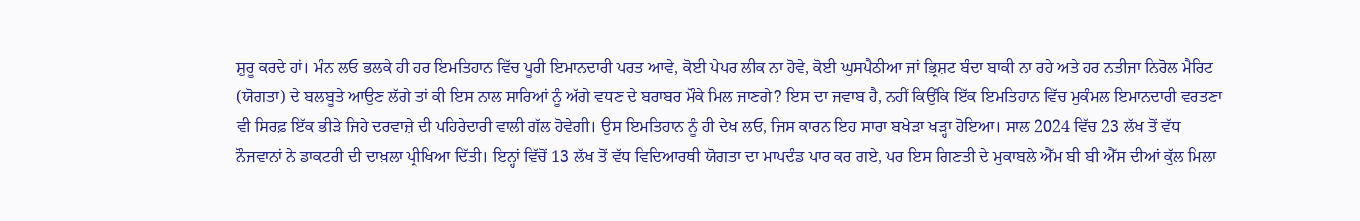ਸ਼ੁਰੂ ਕਰਦੇ ਹਾਂ। ਮੰਨ ਲਓ ਭਲਕੇ ਹੀ ਹਰ ਇਮਤਿਹਾਨ ਵਿੱਚ ਪੂਰੀ ਇਮਾਨਦਾਰੀ ਪਰਤ ਆਵੇ, ਕੋਈ ਪੇਪਰ ਲੀਕ ਨਾ ਹੋਵੇ, ਕੋਈ ਘੁਸਪੈਠੀਆ ਜਾਂ ਭ੍ਰਿਸ਼ਟ ਬੰਦਾ ਬਾਕੀ ਨਾ ਰਹੇ ਅਤੇ ਹਰ ਨਤੀਜਾ ਨਿਰੋਲ ਮੈਰਿਟ (ਯੋਗਤਾ) ਦੇ ਬਲਬੂਤੇ ਆਉਣ ਲੱਗੇ ਤਾਂ ਕੀ ਇਸ ਨਾਲ ਸਾਰਿਆਂ ਨੂੰ ਅੱਗੇ ਵਧਣ ਦੇ ਬਰਾਬਰ ਮੌਕੇ ਮਿਲ ਜਾਣਗੇ? ਇਸ ਦਾ ਜਵਾਬ ਹੈ, ਨਹੀਂ ਕਿਉਂਕਿ ਇੱਕ ਇਮਤਿਹਾਨ ਵਿੱਚ ਮੁਕੰਮਲ ਇਮਾਨਦਾਰੀ ਵਰਤਣਾ ਵੀ ਸਿਰਫ਼ ਇੱਕ ਭੀੜੇ ਜਿਹੇ ਦਰਵਾਜ਼ੇ ਦੀ ਪਹਿਰੇਦਾਰੀ ਵਾਲੀ ਗੱਲ ਹੋਵੇਗੀ। ਉਸ ਇਮਤਿਹਾਨ ਨੂੰ ਹੀ ਦੇਖ ਲਓ, ਜਿਸ ਕਾਰਨ ਇਹ ਸਾਰਾ ਬਖੇੜਾ ਖੜ੍ਹਾ ਹੋਇਆ। ਸਾਲ 2024 ਵਿੱਚ 23 ਲੱਖ ਤੋਂ ਵੱਧ ਨੌਜਵਾਨਾਂ ਨੇ ਡਾਕਟਰੀ ਦੀ ਦਾਖ਼ਲਾ ਪ੍ਰੀਖਿਆ ਦਿੱਤੀ। ਇਨ੍ਹਾਂ ਵਿੱਚੋਂ 13 ਲੱਖ ਤੋਂ ਵੱਧ ਵਿਦਿਆਰਥੀ ਯੋਗਤਾ ਦਾ ਮਾਪਦੰਡ ਪਾਰ ਕਰ ਗਏ, ਪਰ ਇਸ ਗਿਣਤੀ ਦੇ ਮੁਕਾਬਲੇ ਐੱਮ ਬੀ ਬੀ ਐੱਸ ਦੀਆਂ ਕੁੱਲ ਮਿਲਾ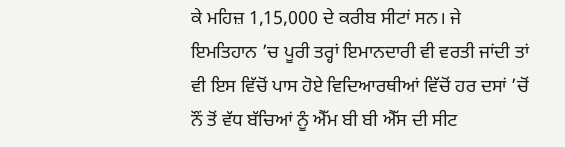ਕੇ ਮਹਿਜ਼ 1,15,000 ਦੇ ਕਰੀਬ ਸੀਟਾਂ ਸਨ। ਜੇ ਇਮਤਿਹਾਨ ’ਚ ਪੂਰੀ ਤਰ੍ਹਾਂ ਇਮਾਨਦਾਰੀ ਵੀ ਵਰਤੀ ਜਾਂਦੀ ਤਾਂ ਵੀ ਇਸ ਵਿੱਚੋਂ ਪਾਸ ਹੋਏ ਵਿਦਿਆਰਥੀਆਂ ਵਿੱਚੋਂ ਹਰ ਦਸਾਂ ’ਚੋਂ ਨੌਂ ਤੋਂ ਵੱਧ ਬੱਚਿਆਂ ਨੂੰ ਐੱਮ ਬੀ ਬੀ ਐੱਸ ਦੀ ਸੀਟ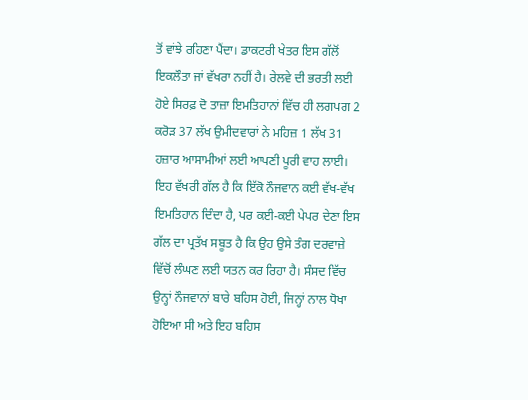ਤੋਂ ਵਾਂਝੇ ਰਹਿਣਾ ਪੈਂਦਾ। ਡਾਕਟਰੀ ਖੇਤਰ ਇਸ ਗੱਲੋਂ ਇਕਲੌਤਾ ਜਾਂ ਵੱਖਰਾ ਨਹੀਂ ਹੈ। ਰੇਲਵੇ ਦੀ ਭਰਤੀ ਲਈ ਹੋਏ ਸਿਰਫ਼ ਦੋ ਤਾਜ਼ਾ ਇਮਤਿਹਾਨਾਂ ਵਿੱਚ ਹੀ ਲਗਪਗ 2 ਕਰੋੜ 37 ਲੱਖ ਉਮੀਦਵਾਰਾਂ ਨੇ ਮਹਿਜ਼ 1 ਲੱਖ 31 ਹਜ਼ਾਰ ਆਸਾਮੀਆਂ ਲਈ ਆਪਣੀ ਪੂਰੀ ਵਾਹ ਲਾਈ। ਇਹ ਵੱਖਰੀ ਗੱਲ ਹੈ ਕਿ ਇੱਕੋ ਨੌਜਵਾਨ ਕਈ ਵੱਖ-ਵੱਖ ਇਮਤਿਹਾਨ ਦਿੰਦਾ ਹੈ, ਪਰ ਕਈ-ਕਈ ਪੇਪਰ ਦੇਣਾ ਇਸ ਗੱਲ ਦਾ ਪ੍ਰਤੱਖ ਸਬੂਤ ਹੈ ਕਿ ਉਹ ਉਸੇ ਤੰਗ ਦਰਵਾਜ਼ੇ ਵਿੱਚੋਂ ਲੰਘਣ ਲਈ ਯਤਨ ਕਰ ਰਿਹਾ ਹੈ। ਸੰਸਦ ਵਿੱਚ ਉਨ੍ਹਾਂ ਨੌਜਵਾਨਾਂ ਬਾਰੇ ਬਹਿਸ ਹੋਈ, ਜਿਨ੍ਹਾਂ ਨਾਲ ਧੋਖਾ ਹੋਇਆ ਸੀ ਅਤੇ ਇਹ ਬਹਿਸ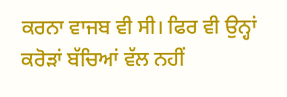ਕਰਨਾ ਵਾਜਬ ਵੀ ਸੀ। ਫਿਰ ਵੀ ਉਨ੍ਹਾਂ ਕਰੋੜਾਂ ਬੱਚਿਆਂ ਵੱਲ ਨਹੀਂ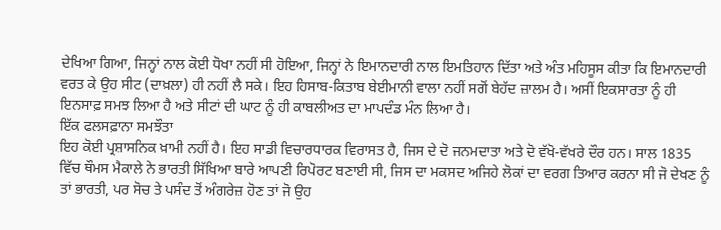ਦੇਖਿਆ ਗਿਆ, ਜਿਨ੍ਹਾਂ ਨਾਲ ਕੋਈ ਧੋਖਾ ਨਹੀਂ ਸੀ ਹੋਇਆ, ਜਿਨ੍ਹਾਂ ਨੇ ਇਮਾਨਦਾਰੀ ਨਾਲ ਇਮਤਿਹਾਨ ਦਿੱਤਾ ਅਤੇ ਅੰਤ ਮਹਿਸੂਸ ਕੀਤਾ ਕਿ ਇਮਾਨਦਾਰੀ ਵਰਤ ਕੇ ਉਹ ਸੀਟ (ਦਾਖ਼ਲਾ) ਹੀ ਨਹੀਂ ਲੈ ਸਕੇ। ਇਹ ਹਿਸਾਬ-ਕਿਤਾਬ ਬੇਈਮਾਨੀ ਵਾਲਾ ਨਹੀਂ ਸਗੋਂ ਬੇਹੱਦ ਜ਼ਾਲਮ ਹੈ। ਅਸੀਂ ਇਕਸਾਰਤਾ ਨੂੰ ਹੀ ਇਨਸਾਫ਼ ਸਮਝ ਲਿਆ ਹੈ ਅਤੇ ਸੀਟਾਂ ਦੀ ਘਾਟ ਨੂੰ ਹੀ ਕਾਬਲੀਅਤ ਦਾ ਮਾਪਦੰਡ ਮੰਨ ਲਿਆ ਹੈ।
ਇੱਕ ਫਲਸਫ਼ਾਨਾ ਸਮਝੌਤਾ
ਇਹ ਕੋਈ ਪ੍ਰਸ਼ਾਸਨਿਕ ਖ਼ਾਮੀ ਨਹੀਂ ਹੈ। ਇਹ ਸਾਡੀ ਵਿਚਾਰਧਾਰਕ ਵਿਰਾਸਤ ਹੈ, ਜਿਸ ਦੇ ਦੋ ਜਨਮਦਾਤਾ ਅਤੇ ਦੋ ਵੱਖੋ-ਵੱਖਰੇ ਦੌਰ ਹਨ। ਸਾਲ 1835 ਵਿੱਚ ਥੌਮਸ ਮੈਕਾਲੇ ਨੇ ਭਾਰਤੀ ਸਿੱਖਿਆ ਬਾਰੇ ਆਪਣੀ ਰਿਪੋਰਟ ਬਣਾਈ ਸੀ, ਜਿਸ ਦਾ ਮਕਸਦ ਅਜਿਹੇ ਲੋਕਾਂ ਦਾ ਵਰਗ ਤਿਆਰ ਕਰਨਾ ਸੀ ਜੋ ਦੇਖਣ ਨੂੰ ਤਾਂ ਭਾਰਤੀ, ਪਰ ਸੋਚ ਤੇ ਪਸੰਦ ਤੋਂ ਅੰਗਰੇਜ਼ ਹੋਣ ਤਾਂ ਜੋ ਉਹ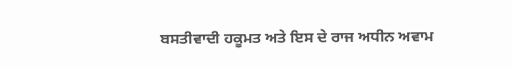ਬਸਤੀਵਾਦੀ ਹਕੂਮਤ ਅਤੇ ਇਸ ਦੇ ਰਾਜ ਅਧੀਨ ਅਵਾਮ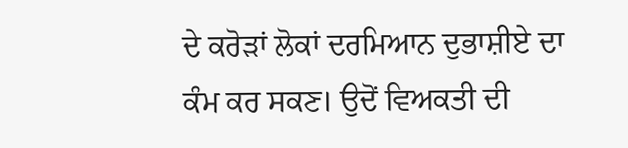ਦੇ ਕਰੋੜਾਂ ਲੋਕਾਂ ਦਰਮਿਆਨ ਦੁਭਾਸ਼ੀਏ ਦਾ ਕੰਮ ਕਰ ਸਕਣ। ਉਦੋਂ ਵਿਅਕਤੀ ਦੀ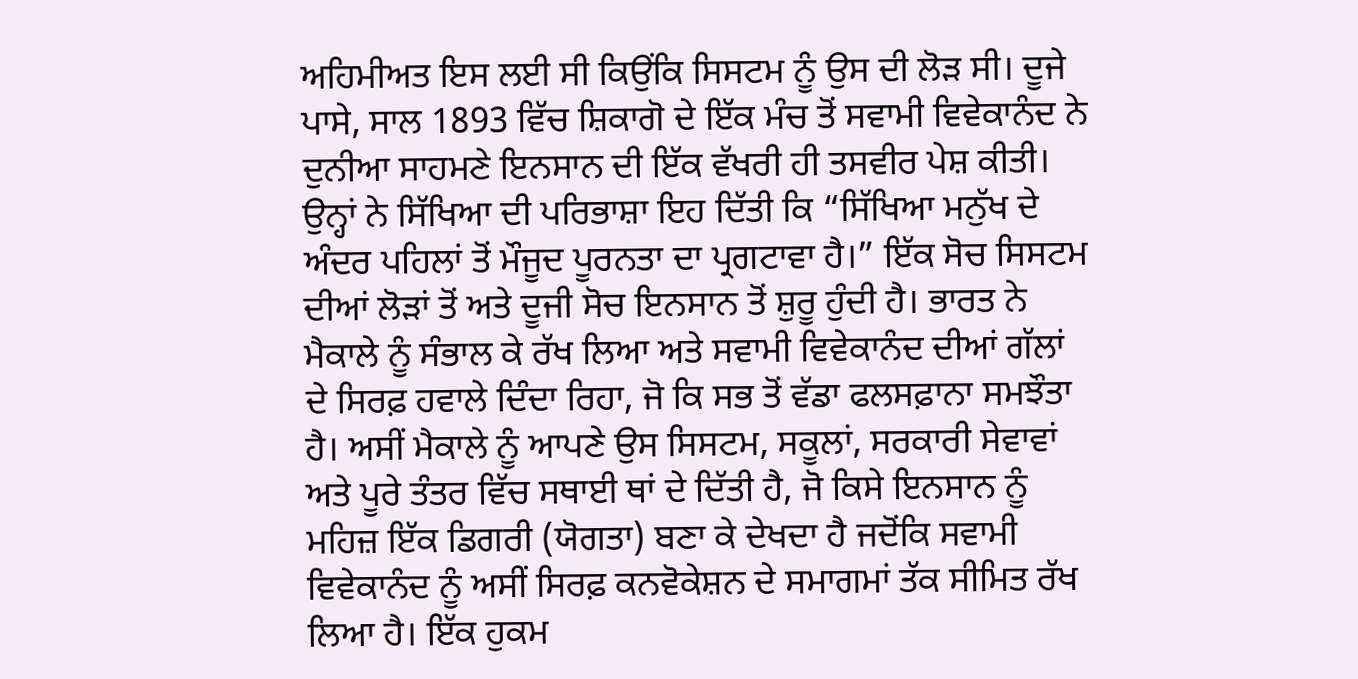ਅਹਿਮੀਅਤ ਇਸ ਲਈ ਸੀ ਕਿਉਂਕਿ ਸਿਸਟਮ ਨੂੰ ਉਸ ਦੀ ਲੋੜ ਸੀ। ਦੂਜੇ ਪਾਸੇ, ਸਾਲ 1893 ਵਿੱਚ ਸ਼ਿਕਾਗੋ ਦੇ ਇੱਕ ਮੰਚ ਤੋਂ ਸਵਾਮੀ ਵਿਵੇਕਾਨੰਦ ਨੇ ਦੁਨੀਆ ਸਾਹਮਣੇ ਇਨਸਾਨ ਦੀ ਇੱਕ ਵੱਖਰੀ ਹੀ ਤਸਵੀਰ ਪੇਸ਼ ਕੀਤੀ। ਉਨ੍ਹਾਂ ਨੇ ਸਿੱਖਿਆ ਦੀ ਪਰਿਭਾਸ਼ਾ ਇਹ ਦਿੱਤੀ ਕਿ “ਸਿੱਖਿਆ ਮਨੁੱਖ ਦੇ ਅੰਦਰ ਪਹਿਲਾਂ ਤੋਂ ਮੌਜੂਦ ਪੂਰਨਤਾ ਦਾ ਪ੍ਰਗਟਾਵਾ ਹੈ।” ਇੱਕ ਸੋਚ ਸਿਸਟਮ ਦੀਆਂ ਲੋੜਾਂ ਤੋਂ ਅਤੇ ਦੂਜੀ ਸੋਚ ਇਨਸਾਨ ਤੋਂ ਸ਼ੁਰੂ ਹੁੰਦੀ ਹੈ। ਭਾਰਤ ਨੇ ਮੈਕਾਲੇ ਨੂੰ ਸੰਭਾਲ ਕੇ ਰੱਖ ਲਿਆ ਅਤੇ ਸਵਾਮੀ ਵਿਵੇਕਾਨੰਦ ਦੀਆਂ ਗੱਲਾਂ ਦੇ ਸਿਰਫ਼ ਹਵਾਲੇ ਦਿੰਦਾ ਰਿਹਾ, ਜੋ ਕਿ ਸਭ ਤੋਂ ਵੱਡਾ ਫਲਸਫ਼ਾਨਾ ਸਮਝੌਤਾ ਹੈ। ਅਸੀਂ ਮੈਕਾਲੇ ਨੂੰ ਆਪਣੇ ਉਸ ਸਿਸਟਮ, ਸਕੂਲਾਂ, ਸਰਕਾਰੀ ਸੇਵਾਵਾਂ ਅਤੇ ਪੂਰੇ ਤੰਤਰ ਵਿੱਚ ਸਥਾਈ ਥਾਂ ਦੇ ਦਿੱਤੀ ਹੈ, ਜੋ ਕਿਸੇ ਇਨਸਾਨ ਨੂੰ ਮਹਿਜ਼ ਇੱਕ ਡਿਗਰੀ (ਯੋਗਤਾ) ਬਣਾ ਕੇ ਦੇਖਦਾ ਹੈ ਜਦੋਂਕਿ ਸਵਾਮੀ ਵਿਵੇਕਾਨੰਦ ਨੂੰ ਅਸੀਂ ਸਿਰਫ਼ ਕਨਵੋਕੇਸ਼ਨ ਦੇ ਸਮਾਗਮਾਂ ਤੱਕ ਸੀਮਿਤ ਰੱਖ ਲਿਆ ਹੈ। ਇੱਕ ਹੁਕਮ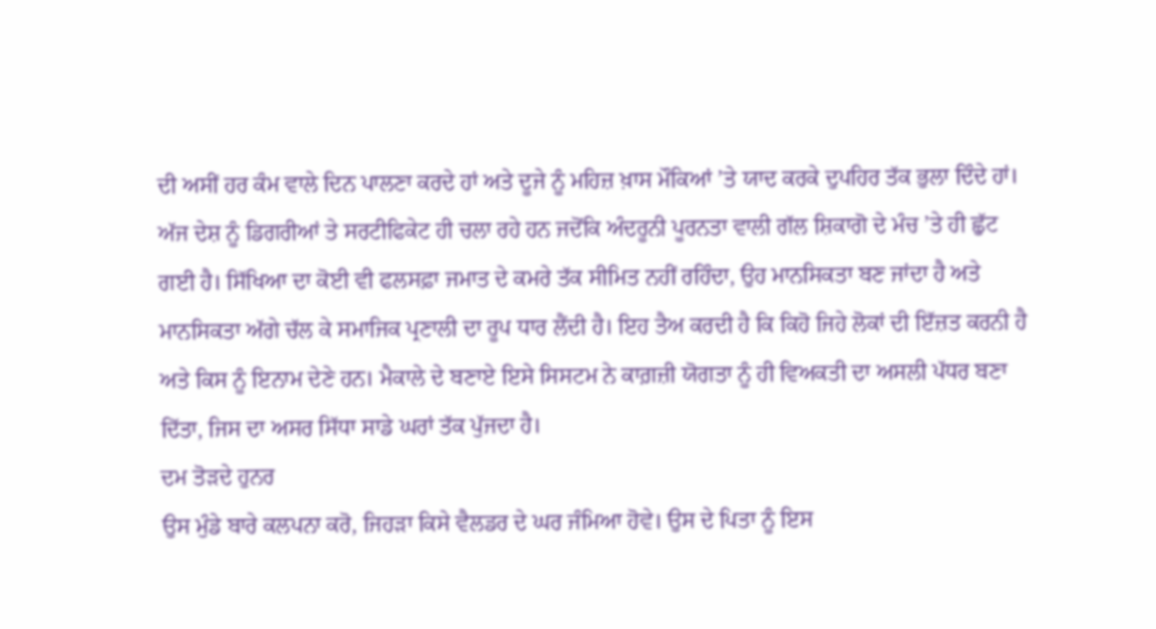ਦੀ ਅਸੀਂ ਹਰ ਕੰਮ ਵਾਲੇ ਦਿਨ ਪਾਲਣਾ ਕਰਦੇ ਹਾਂ ਅਤੇ ਦੂਜੇ ਨੂੰ ਮਹਿਜ਼ ਖ਼ਾਸ ਮੌਕਿਆਂ ’ਤੇ ਯਾਦ ਕਰਕੇ ਦੁਪਹਿਰ ਤੱਕ ਭੁਲਾ ਦਿੰਦੇ ਹਾਂ। ਅੱਜ ਦੇਸ਼ ਨੂੰ ਡਿਗਰੀਆਂ ਤੇ ਸਰਟੀਫਿਕੇਟ ਹੀ ਚਲਾ ਰਹੇ ਹਨ ਜਦੋਂਕਿ ਅੰਦਰੂਨੀ ਪੂਰਨਤਾ ਵਾਲੀ ਗੱਲ ਸ਼ਿਕਾਗੋ ਦੇ ਮੰਚ ’ਤੇ ਹੀ ਛੁੱਟ ਗਈ ਹੈ। ਸਿੱਖਿਆ ਦਾ ਕੋਈ ਵੀ ਫਲਸਫ਼ਾ ਜਮਾਤ ਦੇ ਕਮਰੇ ਤੱਕ ਸੀਮਿਤ ਨਹੀਂ ਰਹਿੰਦਾ, ਉਹ ਮਾਨਸਿਕਤਾ ਬਣ ਜਾਂਦਾ ਹੈ ਅਤੇ ਮਾਨਸਿਕਤਾ ਅੱਗੇ ਚੱਲ ਕੇ ਸਮਾਜਿਕ ਪ੍ਰਣਾਲੀ ਦਾ ਰੂਪ ਧਾਰ ਲੈਂਦੀ ਹੈ। ਇਹ ਤੈਅ ਕਰਦੀ ਹੈ ਕਿ ਕਿਹੋ ਜਿਹੇ ਲੋਕਾਂ ਦੀ ਇੱਜ਼ਤ ਕਰਨੀ ਹੈ ਅਤੇ ਕਿਸ ਨੂੰ ਇਨਾਮ ਦੇਣੇ ਹਨ। ਮੈਕਾਲੇ ਦੇ ਬਣਾਏ ਇਸੇ ਸਿਸਟਮ ਨੇ ਕਾਗ਼ਜ਼ੀ ਯੋਗਤਾ ਨੂੰ ਹੀ ਵਿਅਕਤੀ ਦਾ ਅਸਲੀ ਪੱਧਰ ਬਣਾ ਦਿੱਤਾ, ਜਿਸ ਦਾ ਅਸਰ ਸਿੱਧਾ ਸਾਡੇ ਘਰਾਂ ਤੱਕ ਪੁੱਜਦਾ ਹੈ।
ਦਮ ਤੋੜਦੇ ਹੁਨਰ
ਉਸ ਮੁੰਡੇ ਬਾਰੇ ਕਲਪਨਾ ਕਰੋ, ਜਿਹੜਾ ਕਿਸੇ ਵੈਲਡਰ ਦੇ ਘਰ ਜੰਮਿਆ ਹੋਵੇ। ਉਸ ਦੇ ਪਿਤਾ ਨੂੰ ਇਸ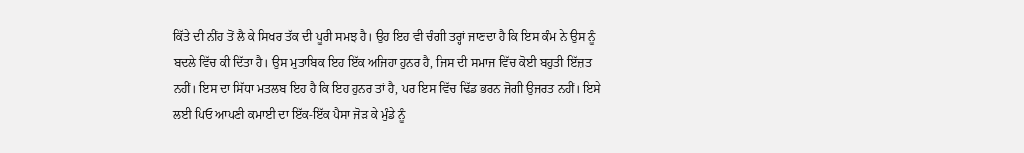ਕਿੱਤੇ ਦੀ ਨੀਂਹ ਤੋਂ ਲੈ ਕੇ ਸਿਖਰ ਤੱਕ ਦੀ ਪੂਰੀ ਸਮਝ ਹੈ। ਉਹ ਇਹ ਵੀ ਚੰਗੀ ਤਰ੍ਹਾਂ ਜਾਣਦਾ ਹੈ ਕਿ ਇਸ ਕੰਮ ਨੇ ਉਸ ਨੂੰ ਬਦਲੇ ਵਿੱਚ ਕੀ ਦਿੱਤਾ ਹੈ। ਉਸ ਮੁਤਾਬਿਕ ਇਹ ਇੱਕ ਅਜਿਹਾ ਹੁਨਰ ਹੈ, ਜਿਸ ਦੀ ਸਮਾਜ ਵਿੱਚ ਕੋਈ ਬਹੁਤੀ ਇੱਜ਼ਤ ਨਹੀਂ। ਇਸ ਦਾ ਸਿੱਧਾ ਮਤਲਬ ਇਹ ਹੈ ਕਿ ਇਹ ਹੁਨਰ ਤਾਂ ਹੈ, ਪਰ ਇਸ ਵਿੱਚ ਢਿੱਡ ਭਰਨ ਜੋਗੀ ਉਜਰਤ ਨਹੀਂ। ਇਸੇ ਲਈ ਪਿਓ ਆਪਣੀ ਕਮਾਈ ਦਾ ਇੱਕ-ਇੱਕ ਪੈਸਾ ਜੋੜ ਕੇ ਮੁੰਡੇ ਨੂੰ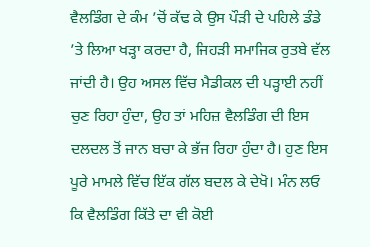ਵੈਲਡਿੰਗ ਦੇ ਕੰਮ ’ਚੋਂ ਕੱਢ ਕੇ ਉਸ ਪੌੜੀ ਦੇ ਪਹਿਲੇ ਡੰਡੇ ’ਤੇ ਲਿਆ ਖੜ੍ਹਾ ਕਰਦਾ ਹੈ, ਜਿਹੜੀ ਸਮਾਜਿਕ ਰੁਤਬੇ ਵੱਲ ਜਾਂਦੀ ਹੈ। ਉਹ ਅਸਲ ਵਿੱਚ ਮੈਡੀਕਲ ਦੀ ਪੜ੍ਹਾਈ ਨਹੀਂ ਚੁਣ ਰਿਹਾ ਹੁੰਦਾ, ਉਹ ਤਾਂ ਮਹਿਜ਼ ਵੈਲਡਿੰਗ ਦੀ ਇਸ ਦਲਦਲ ਤੋਂ ਜਾਨ ਬਚਾ ਕੇ ਭੱਜ ਰਿਹਾ ਹੁੰਦਾ ਹੈ। ਹੁਣ ਇਸ ਪੂਰੇ ਮਾਮਲੇ ਵਿੱਚ ਇੱਕ ਗੱਲ ਬਦਲ ਕੇ ਦੇਖੋ। ਮੰਨ ਲਓ ਕਿ ਵੈਲਡਿੰਗ ਕਿੱਤੇ ਦਾ ਵੀ ਕੋਈ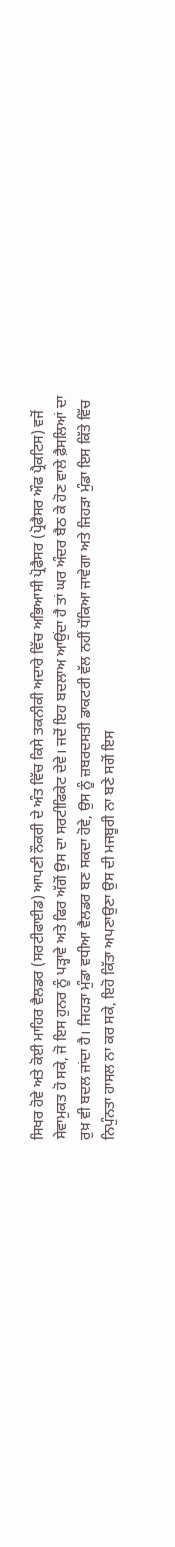ਸਿਖਰ ਹੋਵੇ ਅਤੇ ਕੋਈ ਮਾਹਿਰ ਵੈਲਡਰ (ਸਰਟੀਫਾਈਡ) ਆਪਣੀ ਨੌਕਰੀ ਦੇ ਅੰਤ ਵਿੱਚ ਕਿਸੇ ਤਕਨੀਕੀ ਅਦਾਰੇ ਵਿੱਚ ਅਭਿਆਸੀ ਪ੍ਰੋਫੈਸਰ (ਪ੍ਰੋਫੈਸਰ ਔਫ ਪ੍ਰੈਕਟਿਸ) ਵਜੋਂ ਸੇਵਾਮੁਕਤ ਹੋ ਸਕੇ, ਜੋ ਇਸ ਹੁਨਰ ਨੂੰ ਪੜ੍ਹਾਵੇ ਅਤੇ ਫਿਰ ਅੱਗੋਂ ਉਸ ਦਾ ਸਰਟੀਫਿਕੇਟ ਦੇਵੇ। ਜਦੋਂ ਇਹ ਬਦਲਾਅ ਆਉਂਦਾ ਹੈ ਤਾਂ ਘਰ ਅੰਦਰ ਬੈਠ ਕੇ ਹੋਣ ਵਾਲੇ ਫ਼ੈਸਲਿਆਂ ਦਾ ਰੁਖ਼ ਵੀ ਬਦਲ ਜਾਂਦਾ ਹੈ। ਜਿਹੜਾ ਮੁੰਡਾ ਵਧੀਆ ਵੈਲਡਰ ਬਣ ਸਕਦਾ ਹੋਵੇ, ਉਸ ਨੂੰ ਜ਼ਬਰਦਸਤੀ ਡਾਕਟਰੀ ਵੱਲ ਨਹੀਂ ਧੱਕਿਆ ਜਾਵੇਗਾ ਅਤੇ ਜਿਹੜਾ ਮੁੰਡਾ ਇਸ ਕਿੱਤੇ ਵਿੱਚ ਨਿਪੁੰਨਤਾ ਹਾਸਲ ਨਾ ਕਰ ਸਕੇ, ਇਹੋ ਕਿੱਤਾ ਅਪਣਾਉਣਾ ਉਸ ਦੀ ਮਜਬੂਰੀ ਨਾ ਬਣੇ ਸਗੋਂ ਇਸ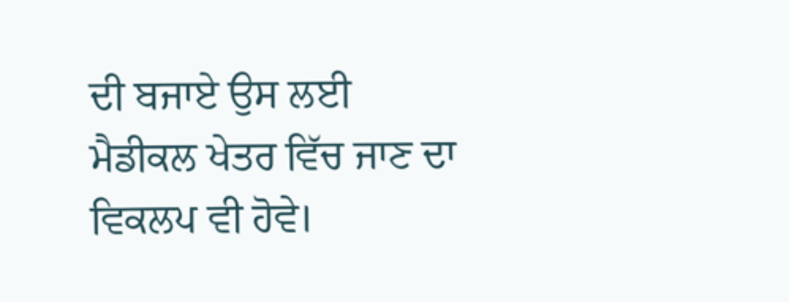ਦੀ ਬਜਾਏ ਉਸ ਲਈ ਮੈਡੀਕਲ ਖੇਤਰ ਵਿੱਚ ਜਾਣ ਦਾ ਵਿਕਲਪ ਵੀ ਹੋਵੇ।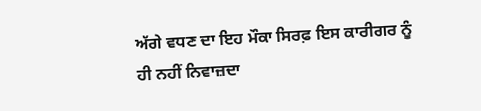ਅੱਗੇ ਵਧਣ ਦਾ ਇਹ ਮੌਕਾ ਸਿਰਫ਼ ਇਸ ਕਾਰੀਗਰ ਨੂੰ ਹੀ ਨਹੀਂ ਨਿਵਾਜ਼ਦਾ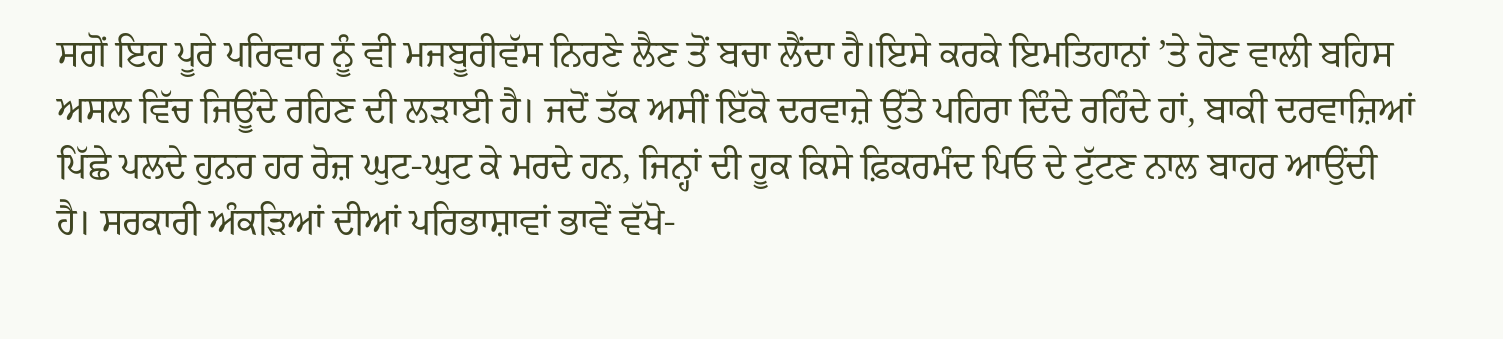ਸਗੋਂ ਇਹ ਪੂਰੇ ਪਰਿਵਾਰ ਨੂੰ ਵੀ ਮਜਬੂਰੀਵੱਸ ਨਿਰਣੇ ਲੈਣ ਤੋਂ ਬਚਾ ਲੈਂਦਾ ਹੈ।ਇਸੇ ਕਰਕੇ ਇਮਤਿਹਾਨਾਂ ’ਤੇ ਹੋਣ ਵਾਲੀ ਬਹਿਸ ਅਸਲ ਵਿੱਚ ਜਿਊਂਦੇ ਰਹਿਣ ਦੀ ਲੜਾਈ ਹੈ। ਜਦੋਂ ਤੱਕ ਅਸੀਂ ਇੱਕੋ ਦਰਵਾਜ਼ੇ ਉੱਤੇ ਪਹਿਰਾ ਦਿੰਦੇ ਰਹਿੰਦੇ ਹਾਂ, ਬਾਕੀ ਦਰਵਾਜ਼ਿਆਂ ਪਿੱਛੇ ਪਲਦੇ ਹੁਨਰ ਹਰ ਰੋਜ਼ ਘੁਟ-ਘੁਟ ਕੇ ਮਰਦੇ ਹਨ, ਜਿਨ੍ਹਾਂ ਦੀ ਹੂਕ ਕਿਸੇ ਫ਼ਿਕਰਮੰਦ ਪਿਓ ਦੇ ਟੁੱਟਣ ਨਾਲ ਬਾਹਰ ਆਉਂਦੀ ਹੈ। ਸਰਕਾਰੀ ਅੰਕੜਿਆਂ ਦੀਆਂ ਪਰਿਭਾਸ਼ਾਵਾਂ ਭਾਵੇਂ ਵੱਖੋ-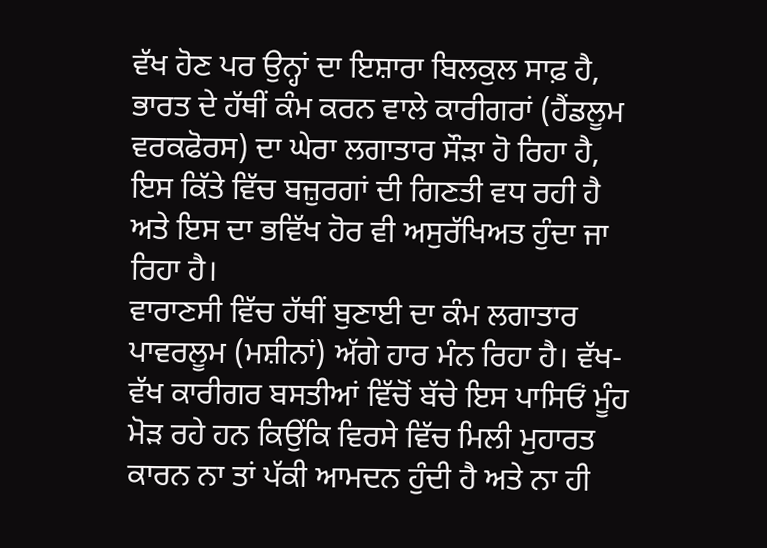ਵੱਖ ਹੋਣ ਪਰ ਉਨ੍ਹਾਂ ਦਾ ਇਸ਼ਾਰਾ ਬਿਲਕੁਲ ਸਾਫ਼ ਹੈ, ਭਾਰਤ ਦੇ ਹੱਥੀਂ ਕੰਮ ਕਰਨ ਵਾਲੇ ਕਾਰੀਗਰਾਂ (ਹੈਂਡਲੂਮ ਵਰਕਫੋਰਸ) ਦਾ ਘੇਰਾ ਲਗਾਤਾਰ ਸੌੜਾ ਹੋ ਰਿਹਾ ਹੈ, ਇਸ ਕਿੱਤੇ ਵਿੱਚ ਬਜ਼ੁਰਗਾਂ ਦੀ ਗਿਣਤੀ ਵਧ ਰਹੀ ਹੈ ਅਤੇ ਇਸ ਦਾ ਭਵਿੱਖ ਹੋਰ ਵੀ ਅਸੁਰੱਖਿਅਤ ਹੁੰਦਾ ਜਾ ਰਿਹਾ ਹੈ।
ਵਾਰਾਣਸੀ ਵਿੱਚ ਹੱਥੀਂ ਬੁਣਾਈ ਦਾ ਕੰਮ ਲਗਾਤਾਰ ਪਾਵਰਲੂਮ (ਮਸ਼ੀਨਾਂ) ਅੱਗੇ ਹਾਰ ਮੰਨ ਰਿਹਾ ਹੈ। ਵੱਖ-ਵੱਖ ਕਾਰੀਗਰ ਬਸਤੀਆਂ ਵਿੱਚੋਂ ਬੱਚੇ ਇਸ ਪਾਸਿਓਂ ਮੂੰਹ ਮੋੜ ਰਹੇ ਹਨ ਕਿਉਂਕਿ ਵਿਰਸੇ ਵਿੱਚ ਮਿਲੀ ਮੁਹਾਰਤ ਕਾਰਨ ਨਾ ਤਾਂ ਪੱਕੀ ਆਮਦਨ ਹੁੰਦੀ ਹੈ ਅਤੇ ਨਾ ਹੀ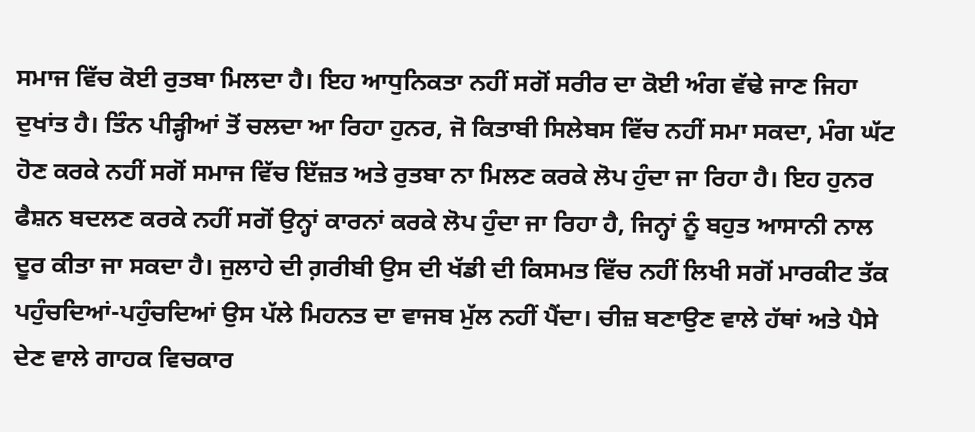ਸਮਾਜ ਵਿੱਚ ਕੋਈ ਰੁਤਬਾ ਮਿਲਦਾ ਹੈ। ਇਹ ਆਧੁਨਿਕਤਾ ਨਹੀਂ ਸਗੋਂ ਸਰੀਰ ਦਾ ਕੋਈ ਅੰਗ ਵੱਢੇ ਜਾਣ ਜਿਹਾ ਦੁਖਾਂਤ ਹੈ। ਤਿੰਨ ਪੀੜ੍ਹੀਆਂ ਤੋਂ ਚਲਦਾ ਆ ਰਿਹਾ ਹੁਨਰ, ਜੋ ਕਿਤਾਬੀ ਸਿਲੇਬਸ ਵਿੱਚ ਨਹੀਂ ਸਮਾ ਸਕਦਾ, ਮੰਗ ਘੱਟ ਹੋਣ ਕਰਕੇ ਨਹੀਂ ਸਗੋਂ ਸਮਾਜ ਵਿੱਚ ਇੱਜ਼ਤ ਅਤੇ ਰੁਤਬਾ ਨਾ ਮਿਲਣ ਕਰਕੇ ਲੋਪ ਹੁੰਦਾ ਜਾ ਰਿਹਾ ਹੈ। ਇਹ ਹੁਨਰ ਫੈਸ਼ਨ ਬਦਲਣ ਕਰਕੇ ਨਹੀਂ ਸਗੋਂ ਉਨ੍ਹਾਂ ਕਾਰਨਾਂ ਕਰਕੇ ਲੋਪ ਹੁੰਦਾ ਜਾ ਰਿਹਾ ਹੈ, ਜਿਨ੍ਹਾਂ ਨੂੰ ਬਹੁਤ ਆਸਾਨੀ ਨਾਲ ਦੂਰ ਕੀਤਾ ਜਾ ਸਕਦਾ ਹੈ। ਜੁਲਾਹੇ ਦੀ ਗ਼ਰੀਬੀ ਉਸ ਦੀ ਖੱਡੀ ਦੀ ਕਿਸਮਤ ਵਿੱਚ ਨਹੀਂ ਲਿਖੀ ਸਗੋਂ ਮਾਰਕੀਟ ਤੱਕ ਪਹੁੰਚਦਿਆਂ-ਪਹੁੰਚਦਿਆਂ ਉਸ ਪੱਲੇ ਮਿਹਨਤ ਦਾ ਵਾਜਬ ਮੁੱਲ ਨਹੀਂ ਪੈਂਦਾ। ਚੀਜ਼ ਬਣਾਉਣ ਵਾਲੇ ਹੱਥਾਂ ਅਤੇ ਪੈਸੇ ਦੇਣ ਵਾਲੇ ਗਾਹਕ ਵਿਚਕਾਰ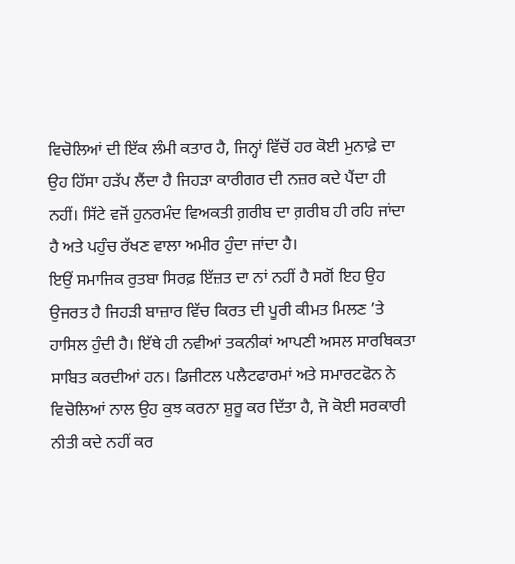ਵਿਚੋਲਿਆਂ ਦੀ ਇੱਕ ਲੰਮੀ ਕਤਾਰ ਹੈ, ਜਿਨ੍ਹਾਂ ਵਿੱਚੋਂ ਹਰ ਕੋਈ ਮੁਨਾਫ਼ੇ ਦਾ ਉਹ ਹਿੱਸਾ ਹੜੱਪ ਲੈਂਦਾ ਹੈ ਜਿਹੜਾ ਕਾਰੀਗਰ ਦੀ ਨਜ਼ਰ ਕਦੇ ਪੈਂਦਾ ਹੀ ਨਹੀਂ। ਸਿੱਟੇ ਵਜੋਂ ਹੁਨਰਮੰਦ ਵਿਅਕਤੀ ਗ਼ਰੀਬ ਦਾ ਗ਼ਰੀਬ ਹੀ ਰਹਿ ਜਾਂਦਾ ਹੈ ਅਤੇ ਪਹੁੰਚ ਰੱਖਣ ਵਾਲਾ ਅਮੀਰ ਹੁੰਦਾ ਜਾਂਦਾ ਹੈ।
ਇਉਂ ਸਮਾਜਿਕ ਰੁਤਬਾ ਸਿਰਫ਼ ਇੱਜ਼ਤ ਦਾ ਨਾਂ ਨਹੀਂ ਹੈ ਸਗੋਂ ਇਹ ਉਹ ਉਜਰਤ ਹੈ ਜਿਹੜੀ ਬਾਜ਼ਾਰ ਵਿੱਚ ਕਿਰਤ ਦੀ ਪੂਰੀ ਕੀਮਤ ਮਿਲਣ ’ਤੇ ਹਾਸਿਲ ਹੁੰਦੀ ਹੈ। ਇੱਥੇ ਹੀ ਨਵੀਆਂ ਤਕਨੀਕਾਂ ਆਪਣੀ ਅਸਲ ਸਾਰਥਿਕਤਾ ਸਾਬਿਤ ਕਰਦੀਆਂ ਹਨ। ਡਿਜੀਟਲ ਪਲੈਟਫਾਰਮਾਂ ਅਤੇ ਸਮਾਰਟਫੋਨ ਨੇ ਵਿਚੋਲਿਆਂ ਨਾਲ ਉਹ ਕੁਝ ਕਰਨਾ ਸ਼ੁਰੂ ਕਰ ਦਿੱਤਾ ਹੈ, ਜੋ ਕੋਈ ਸਰਕਾਰੀ ਨੀਤੀ ਕਦੇ ਨਹੀਂ ਕਰ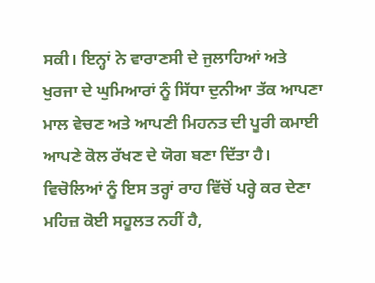ਸਕੀ। ਇਨ੍ਹਾਂ ਨੇ ਵਾਰਾਣਸੀ ਦੇ ਜੁਲਾਹਿਆਂ ਅਤੇ ਖੁਰਜਾ ਦੇ ਘੁਮਿਆਰਾਂ ਨੂੰ ਸਿੱਧਾ ਦੁਨੀਆ ਤੱਕ ਆਪਣਾ ਮਾਲ ਵੇਚਣ ਅਤੇ ਆਪਣੀ ਮਿਹਨਤ ਦੀ ਪੂਰੀ ਕਮਾਈ ਆਪਣੇ ਕੋਲ ਰੱਖਣ ਦੇ ਯੋਗ ਬਣਾ ਦਿੱਤਾ ਹੈ। ਵਿਚੋਲਿਆਂ ਨੂੰ ਇਸ ਤਰ੍ਹਾਂ ਰਾਹ ਵਿੱਚੋਂ ਪਰ੍ਹੇ ਕਰ ਦੇਣਾ ਮਹਿਜ਼ ਕੋਈ ਸਹੂਲਤ ਨਹੀਂ ਹੈ,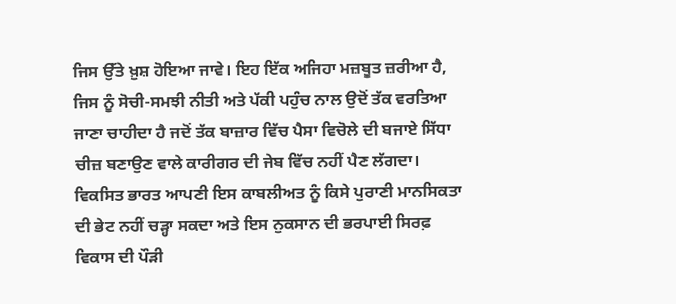ਜਿਸ ਉੱਤੇ ਖ਼ੁਸ਼ ਹੋਇਆ ਜਾਵੇ। ਇਹ ਇੱਕ ਅਜਿਹਾ ਮਜ਼ਬੂਤ ਜ਼ਰੀਆ ਹੈ, ਜਿਸ ਨੂੰ ਸੋਚੀ-ਸਮਝੀ ਨੀਤੀ ਅਤੇ ਪੱਕੀ ਪਹੁੰਚ ਨਾਲ ਉਦੋਂ ਤੱਕ ਵਰਤਿਆ ਜਾਣਾ ਚਾਹੀਦਾ ਹੈ ਜਦੋਂ ਤੱਕ ਬਾਜ਼ਾਰ ਵਿੱਚ ਪੈਸਾ ਵਿਚੋਲੇ ਦੀ ਬਜਾਏ ਸਿੱਧਾ ਚੀਜ਼ ਬਣਾਉਣ ਵਾਲੇ ਕਾਰੀਗਰ ਦੀ ਜੇਬ ਵਿੱਚ ਨਹੀਂ ਪੈਣ ਲੱਗਦਾ।
ਵਿਕਸਿਤ ਭਾਰਤ ਆਪਣੀ ਇਸ ਕਾਬਲੀਅਤ ਨੂੰ ਕਿਸੇ ਪੁਰਾਣੀ ਮਾਨਸਿਕਤਾ ਦੀ ਭੇਟ ਨਹੀਂ ਚੜ੍ਹਾ ਸਕਦਾ ਅਤੇ ਇਸ ਨੁਕਸਾਨ ਦੀ ਭਰਪਾਈ ਸਿਰਫ਼ ਵਿਕਾਸ ਦੀ ਪੌੜੀ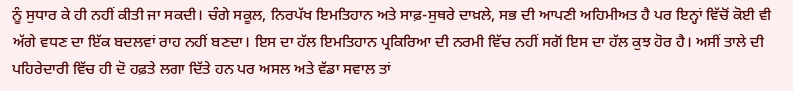ਨੂੰ ਸੁਧਾਰ ਕੇ ਹੀ ਨਹੀਂ ਕੀਤੀ ਜਾ ਸਕਦੀ। ਚੰਗੇ ਸਕੂਲ, ਨਿਰਪੱਖ ਇਮਤਿਹਾਨ ਅਤੇ ਸਾਫ਼-ਸੁਥਰੇ ਦਾਖ਼ਲੇ, ਸਭ ਦੀ ਆਪਣੀ ਅਹਿਮੀਅਤ ਹੈ ਪਰ ਇਨ੍ਹਾਂ ਵਿੱਚੋਂ ਕੋਈ ਵੀ ਅੱਗੇ ਵਧਣ ਦਾ ਇੱਕ ਬਦਲਵਾਂ ਰਾਹ ਨਹੀਂ ਬਣਦਾ। ਇਸ ਦਾ ਹੱਲ ਇਮਤਿਹਾਨ ਪ੍ਰਕਿਰਿਆ ਦੀ ਨਰਮੀ ਵਿੱਚ ਨਹੀਂ ਸਗੋਂ ਇਸ ਦਾ ਹੱਲ ਕੁਝ ਹੋਰ ਹੈ। ਅਸੀਂ ਤਾਲੇ ਦੀ ਪਹਿਰੇਦਾਰੀ ਵਿੱਚ ਹੀ ਦੋ ਹਫ਼ਤੇ ਲਗਾ ਦਿੱਤੇ ਹਨ ਪਰ ਅਸਲ ਅਤੇ ਵੱਡਾ ਸਵਾਲ ਤਾਂ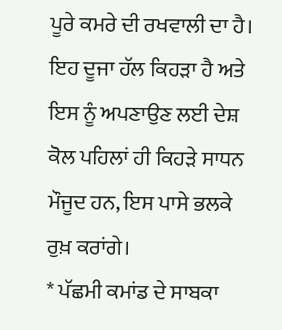ਪੂਰੇ ਕਮਰੇ ਦੀ ਰਖਵਾਲੀ ਦਾ ਹੈ। ਇਹ ਦੂਜਾ ਹੱਲ ਕਿਹੜਾ ਹੈ ਅਤੇ ਇਸ ਨੂੰ ਅਪਣਾਉਣ ਲਈ ਦੇਸ਼ ਕੋਲ ਪਹਿਲਾਂ ਹੀ ਕਿਹੜੇ ਸਾਧਨ ਮੌਜੂਦ ਹਨ, ਇਸ ਪਾਸੇ ਭਲਕੇ ਰੁਖ਼ ਕਰਾਂਗੇ।
* ਪੱਛਮੀ ਕਮਾਂਡ ਦੇ ਸਾਬਕਾ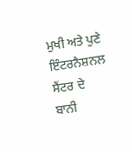ਮੁਖੀ ਅਤੇ ਪੁਣੇ ਇੰਟਰਨੈਸ਼ਨਲ ਸੈਂਟਰ ਦੇ ਬਾਨੀ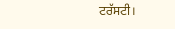ਟਰੱਸਟੀ।